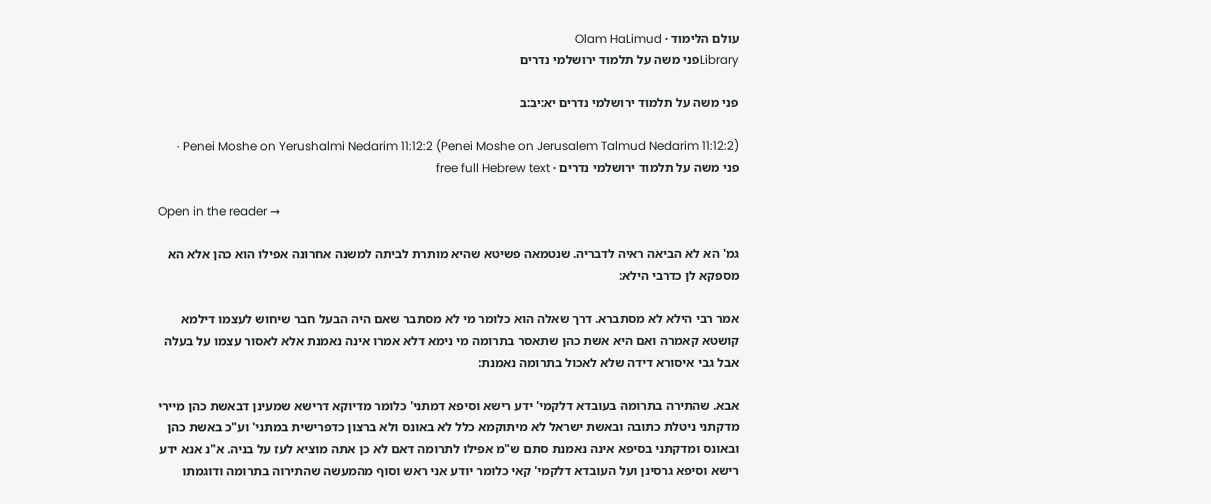עולם הלימוד · Olam HaLimud
Libraryפני משה על תלמוד ירושלמי נדרים

פני משה על תלמוד ירושלמי נדרים יא:יב:ב

Penei Moshe on Yerushalmi Nedarim 11:12:2 (Penei Moshe on Jerusalem Talmud Nedarim 11:12:2) · פני משה על תלמוד ירושלמי נדרים · free full Hebrew text

Open in the reader →

גמ' הא לא הביאה ראיה לדבריה. שנטמאה פשיטא שהיא מותרת לביתה למשנה אחרונה אפילו הוא כהן אלא הא מספקא לן כדרבי הילא:

אמר רבי הילא לא מסתברא. דרך שאלה הוא כלומר מי לא מסתבר שאם היה הבעל חבר שיחוש לעצמו דילמא קושטא קאמרה ואם היא אשת כהן שתאסר בתרומה מי נימא דלא אמרו אינה נאמנת אלא לאסור עצמו על בעלה אבל גבי איסורא דידה שלא לאכול בתרומה נאמנת:

אבא. שהתירה בתרומה בעובדא דלקמי' ידע רישא וסיפא דמתני' כלומר מדיוקא דרישא שמעינן דבאשת כהן מיירי מדקתני ניטלת כתובה ובאשת ישראל לא מיתוקמא כלל לא באונס ולא ברצון כדפרישית במתני' וע"כ באשת כהן ובאונס ומדקתני בסיפא אינה נאמנת סתם ש"מ אפילו לתרומה דאם לא כן אתה מוציא לעז על בניה. א"נ אנא ידע רישא וסיפא גרסינן ועל העובדא דלקמי' קאי כלומר יודע אני ראש וסוף מהמעשה שהתירוה בתרומה ודוגמתו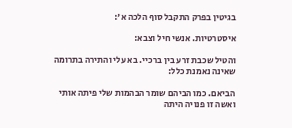בגיטין בפרק התקבל סוף הלכה א':

איסטרטיות. אנשי חיל וצבא:

והטיל שכבת זרע בין ברכיי. בא עלי והתירה בתרומה שאינה נאמנת כלל:

הביאם. כמו הביהם שומר הבהמות שלי פיתה אותי ואשה זו פנויה היתה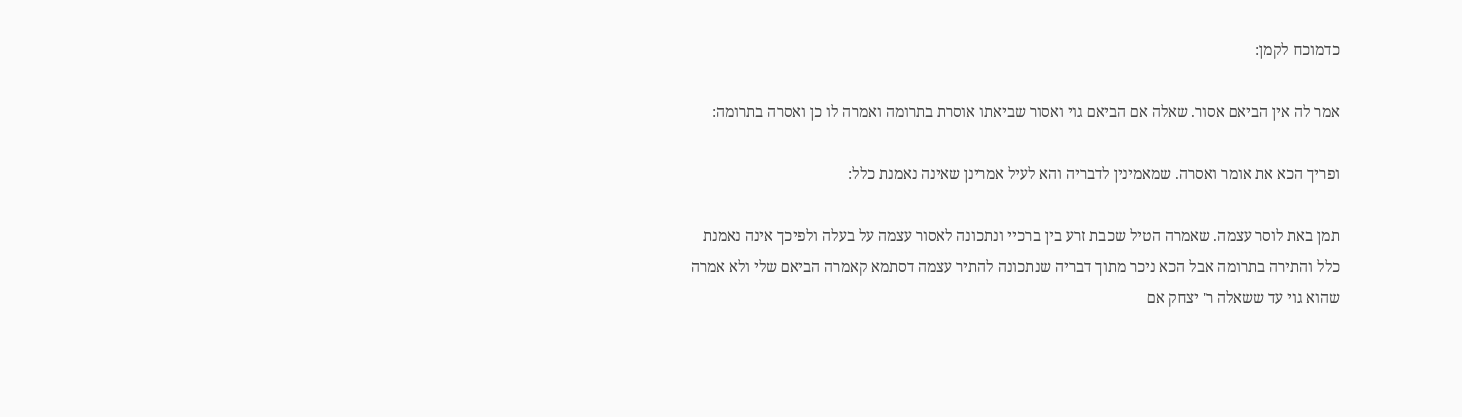כדמוכח לקמן:

אמר לה אין הביאם אסור. שאלה אם הביאם גוי ואסור שביאתו אוסרת בתרומה ואמרה לו כן ואסרה בתרומה:

ופריך הכא את אומר ואסרה. שמאמינין לדבריה והא לעיל אמרינן שאינה נאמנת כלל:

תמן באת לוסר עצמה. שאמרה הטיל שכבת זרע בין ברכיי ונתכונה לאסור עצמה על בעלה ולפיכך אינה נאמנת כלל והתירה בתרומה אבל הכא ניכר מתוך דבריה שנתכונה להתיר עצמה דסתמא קאמרה הביאם שלי ולא אמרה שהוא גוי עד ששאלה ר' יצחק אם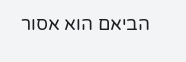הביאם הוא אסור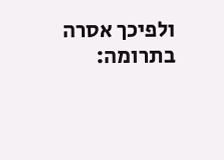ולפיכך אסרה בתרומה: